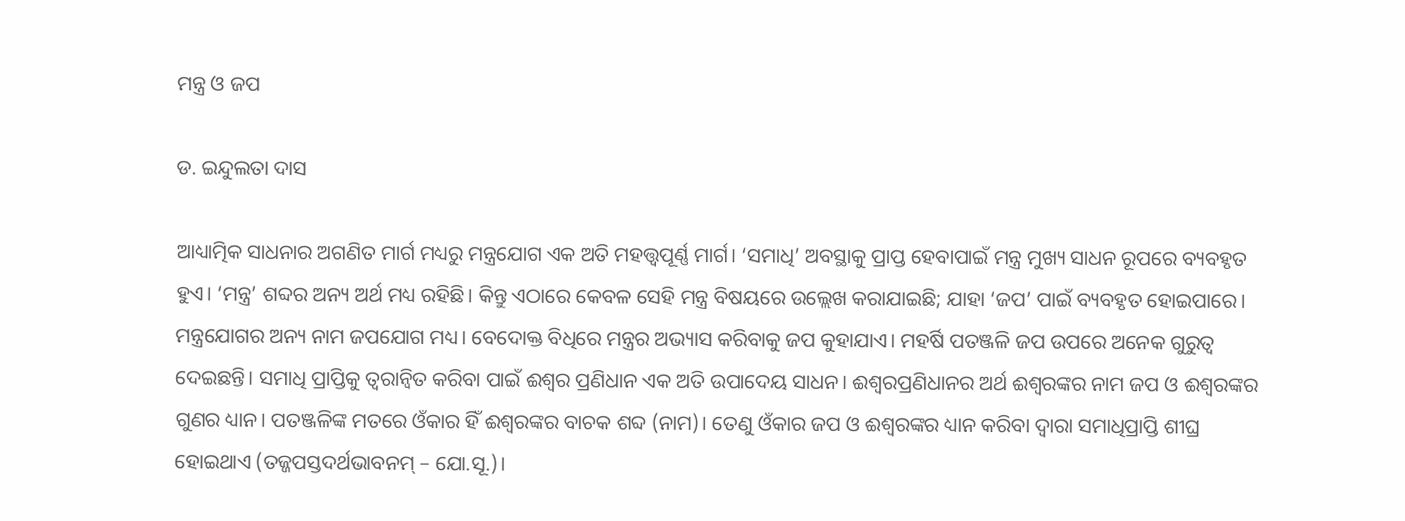ମନ୍ତ୍ର ଓ ଜପ

ଡ. ଇନ୍ଦୁଲତା ଦାସ

ଆଧ୍ୟାତ୍ମିକ ସାଧନାର ଅଗଣିତ ମାର୍ଗ ମଧ୍ୟରୁ ମନ୍ତ୍ରଯୋଗ ଏକ ଅତି ମହତ୍ତ୍ୱପୂର୍ଣ୍ଣ ମାର୍ଗ। ‘ସମାଧି’ ଅବସ୍ଥାକୁ ପ୍ରାପ୍ତ ହେବାପାଇଁ ମନ୍ତ୍ର ମୁଖ୍ୟ ସାଧନ ରୂପରେ ବ୍ୟବହୃତ ହୁଏ। ‘ମନ୍ତ୍ର’ ଶବ୍ଦର ଅନ୍ୟ ଅର୍ଥ ମଧ୍ୟ ରହିଛି। କିନ୍ତୁ ଏଠାରେ କେବଳ ସେହି ମନ୍ତ୍ର ବିଷୟରେ ଉଲ୍ଲେଖ କରାଯାଇଛି; ଯାହା ‘ଜପ’ ପାଇଁ ବ୍ୟବହୃତ ହୋଇପାରେ। ମନ୍ତ୍ରଯୋଗର ଅନ୍ୟ ନାମ ଜପଯୋଗ ମଧ୍ୟ। ବେଦୋକ୍ତ ବିଧିରେ ମନ୍ତ୍ରର ଅଭ୍ୟାସ କରିବାକୁ ଜପ କୁହାଯାଏ। ମହର୍ଷି ପତଞ୍ଜଳି ଜପ ଉପରେ ଅନେକ ଗୁରୁତ୍ୱ ଦେଇଛନ୍ତି। ସମାଧି ପ୍ରାପ୍ତିକୁ ତ୍ୱରାନ୍ବିତ କରିବା ପାଇଁ ଈଶ୍ୱର ପ୍ରଣିଧାନ ଏକ ଅତି ଉପାଦେୟ ସାଧନ। ଈଶ୍ୱରପ୍ରଣିଧାନର ଅର୍ଥ ଈଶ୍ୱରଙ୍କର ନାମ ଜପ ଓ ଈଶ୍ୱରଙ୍କର ଗୁଣର ଧ୍ୟାନ। ପତଞ୍ଜଳିଙ୍କ ମତରେ ଓଁକାର ହିଁ ଈଶ୍ୱରଙ୍କର ବାଚକ ଶବ୍ଦ (ନାମ)। ତେଣୁ ଓଁକାର ଜପ ଓ ଈଶ୍ୱରଙ୍କର ଧ୍ୟାନ କରିବା ଦ୍ୱାରା ସମାଧିପ୍ରାପ୍ତି ଶୀଘ୍ର ହୋଇଥାଏ (ତଜ୍ଜପସ୍ତଦର୍ଥଭାବନମ୍‌ – ଯୋ.ସୂ.)।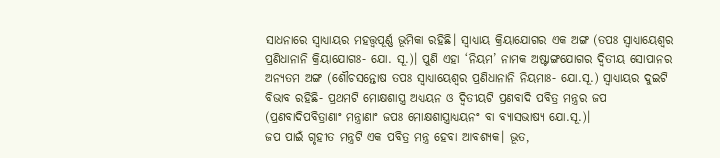ସାଧନାରେ ସ୍ବାଧ୍ୟାୟର ମହତ୍ତ୍ୱପୂର୍ଣ୍ଣ ଭୂମିକା ରହିଛି। ସ୍ବାଧ୍ୟାୟ କ୍ରିୟାଯୋଗର ଏକ ଅଙ୍ଗ (ତପଃ ସ୍ବାଧ୍ୟାୟେଶ୍ୱର ପ୍ରଣିଧାନାନି କ୍ରିୟାଯୋଗଃ- ଯୋ. ସୂ.)। ପୁଣି ଏହା ‘ନିୟମ’ ନାମକ ଅଷ୍ଟାଙ୍ଗଯୋଗର ଦ୍ୱିତୀୟ ସୋପାନର ଅନ୍ୟତମ ଅଙ୍ଗ (ଶୌଚସନ୍ତୋଷ ତପଃ ସ୍ବାଧ୍ୟାୟେଶ୍ୱର ପ୍ରଣିଧାନାନି ନିୟମାଃ- ଯୋ.ସୂ.) ସ୍ବାଧ୍ୟାୟର ଦୁଇଟି ବିଭାବ ରହିଛି- ପ୍ରଥମଟି ମୋକ୍ଷଶାସ୍ତ୍ର ଅଧ୍ୟୟନ ଓ ଦ୍ୱିତୀୟଟି ପ୍ରଣବାଦି ପବିତ୍ର ମନ୍ତ୍ରର ଜପ (ପ୍ରଣବାଦିପବିତ୍ରାଣାଂ ମନ୍ତ୍ରାଣାଂ ଜପଃ ମୋକ୍ଷଶାସ୍ତ୍ରାଧ୍ୟୟନଂ ବା ବ୍ୟାସଭାଷ୍ୟ ଯୋ.ସୂ.)।
ଜପ ପାଇଁ ଗୃହୀତ ମନ୍ତ୍ରଟି ଏକ ପବିତ୍ର ମନ୍ତ୍ର ହେବା ଆବଶ୍ୟକ। ଭୂତ,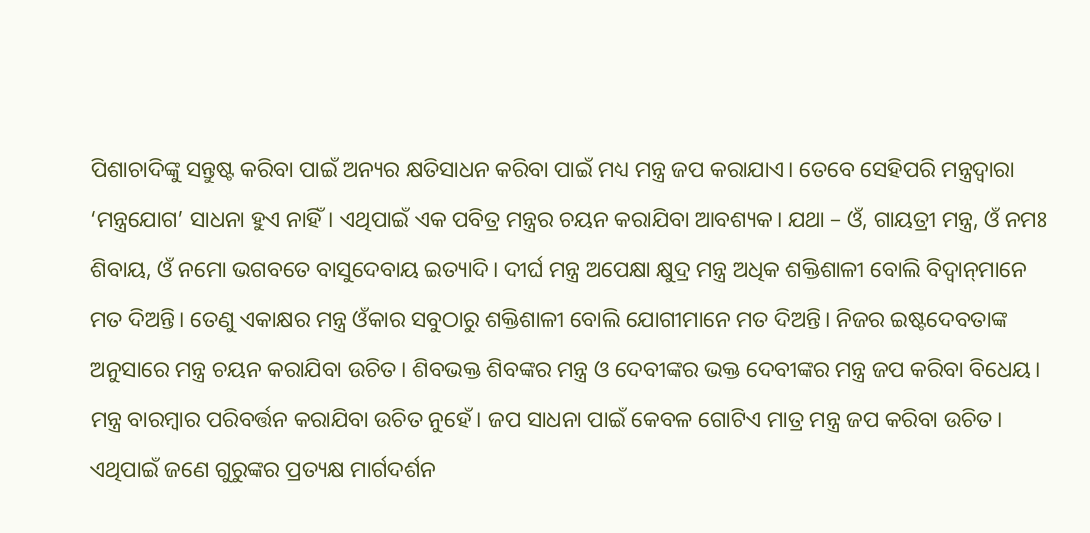ପିଶାଚାଦିଙ୍କୁ ସନ୍ତୁଷ୍ଟ କରିବା ପାଇଁ ଅନ୍ୟର କ୍ଷତିସାଧନ କରିବା ପାଇଁ ମଧ୍ୟ ମନ୍ତ୍ର ଜପ କରାଯାଏ। ତେବେ ସେହିପରି ମନ୍ତ୍ରଦ୍ୱାରା ‘ମନ୍ତ୍ରଯୋଗ’ ସାଧନା ହୁଏ ନାହିଁ। ଏଥିପାଇଁ ଏକ ପବିତ୍ର ମନ୍ତ୍ରର ଚୟନ କରାଯିବା ଆବଶ୍ୟକ। ଯଥା – ଓଁ, ଗାୟତ୍ରୀ ମନ୍ତ୍ର, ଓଁ ନମଃ ଶିବାୟ, ଓଁ ନମୋ ଭଗବତେ ବାସୁଦେବାୟ ଇତ୍ୟାଦି। ଦୀର୍ଘ ମନ୍ତ୍ର ଅପେକ୍ଷା କ୍ଷୁଦ୍ର ମନ୍ତ୍ର ଅଧିକ ଶକ୍ତିଶାଳୀ ବୋଲି ବିଦ୍ୱାନ୍‌ମାନେ ମତ ଦିଅନ୍ତି। ତେଣୁ ଏକାକ୍ଷର ମନ୍ତ୍ର ଓଁକାର ସବୁଠାରୁ ଶକ୍ତିଶାଳୀ ବୋଲି ଯୋଗୀମାନେ ମତ ଦିଅନ୍ତି। ନିଜର ଇଷ୍ଟଦେବତାଙ୍କ ଅନୁସାରେ ମନ୍ତ୍ର ଚୟନ କରାଯିବା ଉଚିତ। ଶିବଭକ୍ତ ଶିବଙ୍କର ମନ୍ତ୍ର ଓ ଦେବୀଙ୍କର ଭକ୍ତ ଦେବୀଙ୍କର ମନ୍ତ୍ର ଜପ କରିବା ବିଧେୟ। ମନ୍ତ୍ର ବାରମ୍ବାର ପରିବର୍ତ୍ତନ କରାଯିବା ଉଚିତ ନୁହେଁ। ଜପ ସାଧନା ପାଇଁ କେବଳ ଗୋଟିଏ ମାତ୍ର ମନ୍ତ୍ର ଜପ କରିବା ଉଚିତ। ଏଥିପାଇଁ ଜଣେ ଗୁରୁଙ୍କର ପ୍ରତ୍ୟକ୍ଷ ମାର୍ଗଦର୍ଶନ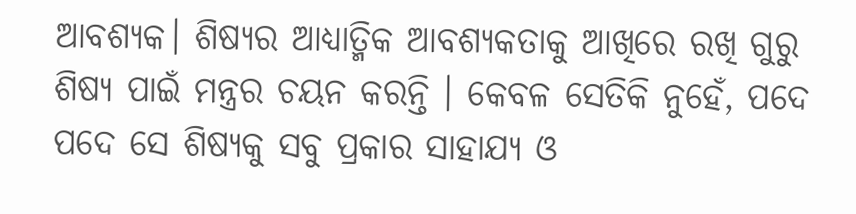ଆବଶ୍ୟକ। ଶିଷ୍ୟର ଆଧ୍ୟାତ୍ମିକ ଆବଶ୍ୟକତାକୁ ଆଖିରେ ରଖି ଗୁରୁ ଶିଷ୍ୟ ପାଇଁ ମନ୍ତ୍ରର ଚୟନ କରନ୍ତି । କେବଳ ସେତିକି ନୁହେଁ, ପଦେ ପଦେ ସେ ଶିଷ୍ୟକୁ ସବୁ ପ୍ରକାର ସାହାଯ୍ୟ ଓ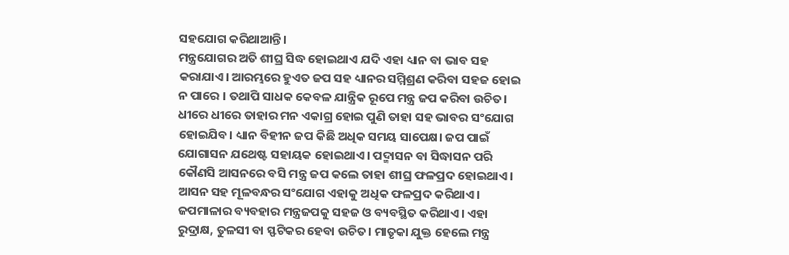ସହଯୋଗ କରିଥାଆନ୍ତି।
ମନ୍ତ୍ରଯୋଗର ଅତି ଶୀଘ୍ର ସିଦ୍ଧ ହୋଇଥାଏ ଯଦି ଏହା ଧ୍ୟାନ ବା ଭାବ ସହ କରାଯାଏ। ଆରମ୍ଭରେ ହୁଏତ ଜପ ସହ ଧ୍ୟାନର ସମ୍ମିଶ୍ରଣ କରିବା ସହଜ ହୋଇ ନ ପାରେ । ତଥାପି ସାଧକ କେବଳ ଯାନ୍ତ୍ରିକ ରୂପେ ମନ୍ତ୍ର ଜପ କରିବା ଉଚିତ। ଧୀରେ ଧୀରେ ତାହାର ମନ ଏକାଗ୍ର ହୋଇ ପୁଣି ତାହା ସହ ଭାବର ସଂଯୋଗ ହୋଇଯିବ। ଧ୍ୟାନ ବିହୀନ ଜପ କିଛି ଅଧିକ ସମୟ ସାପେକ୍ଷ। ଜପ ପାଇଁ ଯୋଗାସନ ଯଥେଷ୍ଟ ସହାୟକ ହୋଇଥାଏ । ପଦ୍ମାସନ ବା ସିଦ୍ଧାସନ ପରି କୌଣସି ଆସନରେ ବସି ମନ୍ତ୍ର ଜପ କଲେ ତାହା ଶୀଘ୍ର ଫଳପ୍ରଦ ହୋଇଥାଏ। ଆସନ ସହ ମୂଳବନ୍ଧର ସଂଯୋଗ ଏହାକୁ ଅଧିକ ଫଳପ୍ରଦ କରିଥାଏ। ଜପମାଳାର ବ୍ୟବହାର ମନ୍ତ୍ରଜପକୁ ସହଜ ଓ ବ୍ୟବସ୍ଥିତ କରିଥାଏ। ଏହା ରୁଦ୍ରାକ୍ଷ, ତୁଳସୀ ବା ସ୍ଫଟିକର ହେବା ଉଚିତ। ମାତୃକା ଯୁକ୍ତ ହେଲେ ମନ୍ତ୍ର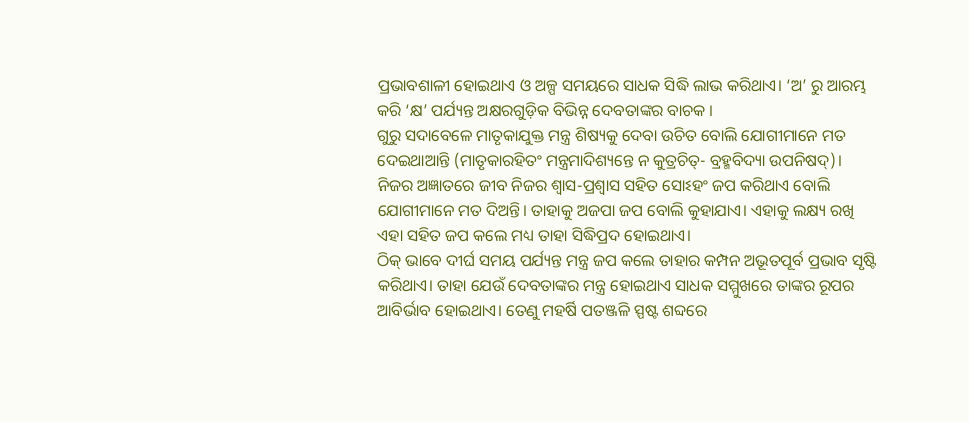ପ୍ରଭାବଶାଳୀ ହୋଇଥାଏ ଓ ଅଳ୍ପ ସମୟରେ ସାଧକ ସିଦ୍ଧି ଲାଭ କରିଥାଏ। ‘ଅ’ ରୁ ଆରମ୍ଭ କରି ‘କ୍ଷ’ ପର୍ଯ୍ୟନ୍ତ ଅକ୍ଷରଗୁଡ଼ିକ ବିଭିନ୍ନ ଦେବତାଙ୍କର ବାଚକ ।
ଗୁରୁ ସଦାବେଳେ ମାତୃକାଯୁକ୍ତ ମନ୍ତ୍ର ଶିଷ୍ୟକୁ ଦେବା ଉଚିତ ବୋଲି ଯୋଗୀମାନେ ମତ ଦେଇଥାଆନ୍ତି (ମାତୃକାରହିତଂ ମନ୍ତ୍ରମାଦିଶ୍ୟନ୍ତେ ନ କୁତ୍ରଚିତ୍‌- ବ୍ରହ୍ମବିଦ୍ୟା ଉପନିଷଦ୍‌)।
ନିଜର ଅଜ୍ଞାତରେ ଜୀବ ନିଜର ଶ୍ୱାସ-ପ୍ରଶ୍ୱାସ ସହିତ ସୋଽହଂ ଜପ କରିଥାଏ ବୋଲି ଯୋଗୀମାନେ ମତ ଦିଅନ୍ତି। ତାହାକୁ ଅଜପା ଜପ ବୋଲି କୁହାଯାଏ। ଏହାକୁ ଲକ୍ଷ୍ୟ ରଖି ଏହା ସହିତ ଜପ କଲେ ମଧ୍ୟ ତାହା ସିଦ୍ଧିପ୍ରଦ ହୋଇଥାଏ।
ଠିକ୍‌ ଭାବେ ଦୀର୍ଘ ସମୟ ପର୍ଯ୍ୟନ୍ତ ମନ୍ତ୍ର ଜପ କଲେ ତାହାର କମ୍ପନ ଅଭୂତପୂର୍ବ ପ୍ରଭାବ ସୃଷ୍ଟି କରିଥାଏ। ତାହା ଯେଉଁ ଦେବତାଙ୍କର ମନ୍ତ୍ର ହୋଇଥାଏ ସାଧକ ସମ୍ମୁଖରେ ତାଙ୍କର ରୂପର ଆବିର୍ଭାବ ହୋଇଥାଏ। ତେଣୁ ମହର୍ଷି ପତଞ୍ଜଳି ସ୍ପଷ୍ଟ ଶବ୍ଦରେ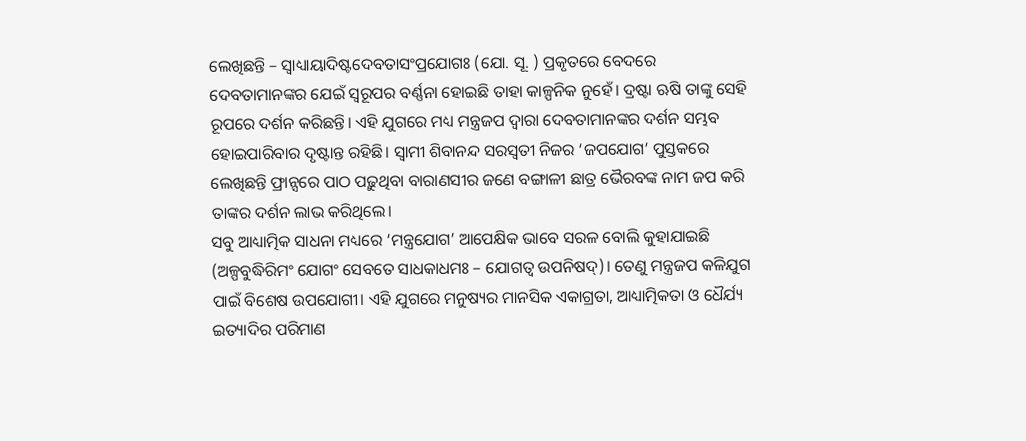ଲେଖିଛନ୍ତି – ସ୍ବାଧ୍ୟାୟାଦିଷ୍ଟଦେବତାସଂପ୍ରଯୋଗଃ (ଯୋ. ସୂ. ) ପ୍ରକୃତରେ ବେଦରେ ଦେବତାମାନଙ୍କର ଯେଇଁ ସ୍ବରୂପର ବର୍ଣ୍ଣନା ହୋଇଛି ତାହା କାଳ୍ପନିକ ନୁହେଁ। ଦ୍ରଷ୍ଟା ଋଷି ତାଙ୍କୁ ସେହି ରୂପରେ ଦର୍ଶନ କରିଛନ୍ତି। ଏହି ଯୁଗରେ ମଧ୍ୟ ମନ୍ତ୍ରଜପ ଦ୍ୱାରା ଦେବତାମାନଙ୍କର ଦର୍ଶନ ସମ୍ଭବ ହୋଇପାରିବାର ଦୃଷ୍ଟାନ୍ତ ରହିଛି। ସ୍ବାମୀ ଶିବାନନ୍ଦ ସରସ୍ବତୀ ନିଜର ‘ଜପଯୋଗ’ ପୁସ୍ତକରେ ଲେଖିଛନ୍ତି ଫ୍ରାନ୍ସରେ ପାଠ ପଢ଼ୁଥିବା ବାରାଣସୀର ଜଣେ ବଙ୍ଗାଳୀ ଛାତ୍ର ଭୈରବଙ୍କ ନାମ ଜପ କରି ତାଙ୍କର ଦର୍ଶନ ଲାଭ କରିଥିଲେ।
ସବୁ ଆଧ୍ୟାତ୍ମିକ ସାଧନା ମଧ୍ୟରେ ‘ମନ୍ତ୍ରଯୋଗ’ ଆପେକ୍ଷିକ ଭାବେ ସରଳ ବୋଲି କୁହାଯାଇଛି (ଅଳ୍ପବୁଦ୍ଧିରିମଂ ଯୋଗଂ ସେବତେ ସାଧକାଧମଃ – ଯୋଗତ୍ବ ଉପନିଷଦ୍‌)। ତେଣୁ ମନ୍ତ୍ରଜପ କଳିଯୁଗ ପାଇଁ ବିଶେଷ ଉପଯୋଗୀ। ଏହି ଯୁଗରେ ମନୁଷ୍ୟର ମାନସିକ ଏକାଗ୍ରତା, ଆଧ୍ୟାତ୍ମିକତା ଓ ଧୈର୍ଯ୍ୟ ଇତ୍ୟାଦିର ପରିମାଣ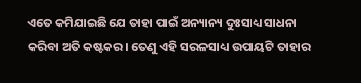ଏତେ କମିଯାଇଛି ଯେ ତାହା ପାଇଁ ଅନ୍ୟାନ୍ୟ ଦୁଃସାଧ୍ୟ ସାଧନା କରିବା ଅତି କଷ୍ଟକର। ତେଣୁ ଏହି ସରଳସାଧ୍ୟ ଉପାୟଟି ତାହାର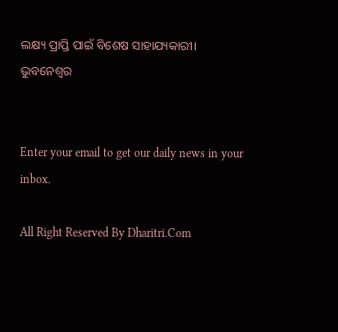ଲକ୍ଷ୍ୟ ପ୍ରାପ୍ତି ପାଇଁ ବିଶେଷ ସାହାଯ୍ୟକାରୀ।
ଭୁବନେଶ୍ୱର


Enter your email to get our daily news in your inbox.

All Right Reserved By Dharitri.Com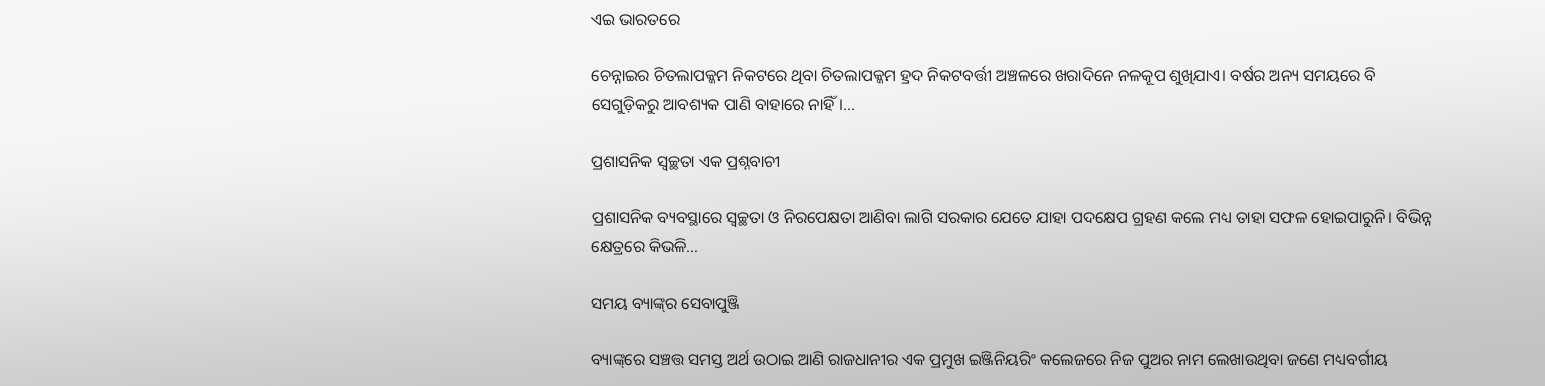ଏଇ ଭାରତରେ

ଚେନ୍ନାଇର ଚିତଲାପକ୍କମ ନିକଟରେ ଥିବା ଚିତଲାପକ୍କମ ହ୍ରଦ ନିକଟବର୍ତ୍ତୀ ଅଞ୍ଚଳରେ ଖରାଦିନେ ନଳକୂପ ଶୁଖିଯାଏ। ବର୍ଷର ଅନ୍ୟ ସମୟରେ ବି ସେଗୁଡ଼ିକରୁ ଆବଶ୍ୟକ ପାଣି ବାହାରେ ନାହିଁ।…

ପ୍ରଶାସନିକ ସ୍ବଚ୍ଛତା ଏକ ପ୍ରଶ୍ନବାଚୀ

ପ୍ରଶାସନିକ ବ୍ୟବସ୍ଥାରେ ସ୍ବଚ୍ଛତା ଓ ନିରପେକ୍ଷତା ଆଣିବା ଲାଗି ସରକାର ଯେତେ ଯାହା ପଦକ୍ଷେପ ଗ୍ରହଣ କଲେ ମଧ୍ୟ ତାହା ସଫଳ ହୋଇପାରୁନି। ବିଭିନ୍ନ କ୍ଷେତ୍ରରେ କିଭଳି…

ସମୟ ବ୍ୟାଙ୍କ୍‌ର ସେବାପୁଞ୍ଜି

ବ୍ୟାଙ୍କ୍‌ରେ ସଞ୍ଚତ୍ତ ସମସ୍ତ ଅର୍ଥ ଉଠାଇ ଆଣି ରାଜଧାନୀର ଏକ ପ୍ରମୁଖ ଇଞ୍ଜିନିୟରିଂ କଲେଜରେ ନିଜ ପୁଅର ନାମ ଲେଖାଉଥିବା ଜଣେ ମଧ୍ୟବର୍ଗୀୟ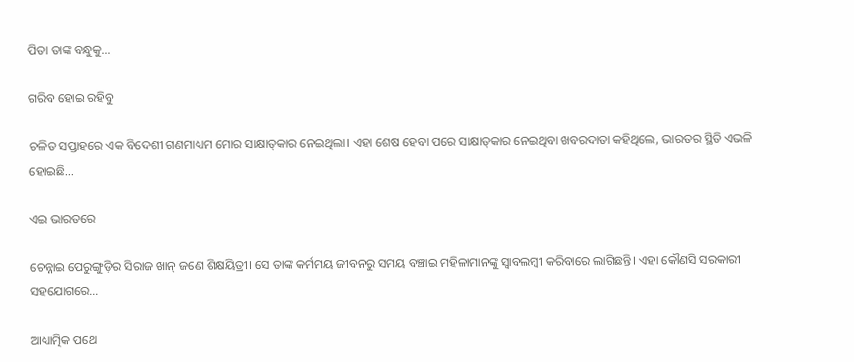ପିତା ତାଙ୍କ ବନ୍ଧୁକୁ…

ଗରିବ ହୋଇ ରହିବୁ

ଚଳିତ ସପ୍ତାହରେ ଏକ ବିଦେଶୀ ଗଣମାଧ୍ୟମ ମୋର ସାକ୍ଷାତ୍‌କାର ନେଇଥିଲା। ଏହା ଶେଷ ହେବା ପରେ ସାକ୍ଷାତ୍‌କାର ନେଇଥିବା ଖବରଦାତା କହିଥିଲେ, ଭାରତର ସ୍ଥିତି ଏଭଳି ହୋଇଛି…

ଏଇ ଭାରତରେ

ଚେନ୍ନାଇ ପେରୁଙ୍ଗୁଡ଼ିର ସିରାଜ ଖାନ୍‌ ଜଣେ ଶିକ୍ଷୟିତ୍ରୀ। ସେ ତାଙ୍କ କର୍ମମୟ ଜୀବନରୁ ସମୟ ବଞ୍ଚାଇ ମହିଳାମାନଙ୍କୁ ସ୍ବାବଲମ୍ବୀ କରିବାରେ ଲାଗିଛନ୍ତି। ଏହା କୌଣସି ସରକାରୀ ସହଯୋଗରେ…

ଆଧ୍ୟାତ୍ମିକ ପଥେ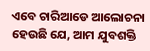ଏବେ ଚାରିଆଡେ ଆଲୋଚନା ହେଉଛି ଯେ, ଆମ ଯୁବଶକ୍ତି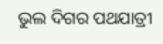ଭୁଲ ଦିଗର ପଥଯାତ୍ରୀ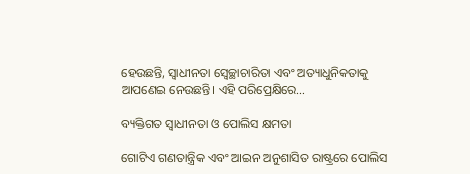ହେଉଛନ୍ତି, ସ୍ବାଧୀନତା ସ୍ବେଚ୍ଛାଚାରିତା ଏବଂ ଅତ୍ୟାଧୁନିକତାକୁ ଆପଣେଇ ନେଉଛନ୍ତି। ଏହି ପରିପ୍ରେକ୍ଷିରେ…

ବ୍ୟକ୍ତିଗତ ସ୍ବାଧୀନତା ଓ ପୋଲିସ କ୍ଷମତା

ଗୋଟିଏ ଗଣତାନ୍ତ୍ରିକ ଏବଂ ଆଇନ ଅନୁଶାସିତ ରାଷ୍ଟ୍ରରେ ପୋଲିସ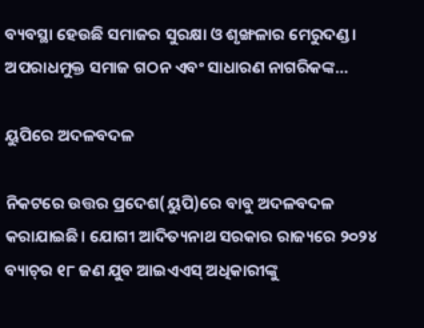ବ୍ୟବସ୍ଥା ହେଉଛି ସମାଜର ସୁରକ୍ଷା ଓ ଶୃଙ୍ଖଳାର ମେରୁଦଣ୍ଡ। ଅପରାଧମୁକ୍ତ ସମାଜ ଗଠନ ଏବଂ ସାଧାରଣ ନାଗରିକଙ୍କ…

ୟୁପିରେ ଅଦଳବଦଳ

ନିକଟରେ ଉତ୍ତର ପ୍ରଦେଶ(ୟୁପି)ରେ ବାବୁ ଅଦଳବଦଳ କରାଯାଇଛି। ଯୋଗୀ ଆଦିତ୍ୟନାଥ ସରକାର ରାଜ୍ୟରେ ୨୦୨୪ ବ୍ୟାଚ୍‌ର ୧୮ ଜଣ ଯୁବ ଆଇଏଏସ୍‌ ଅଧିକାରୀଙ୍କୁ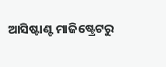ଆସିଷ୍ଟାଣ୍ଟ ମାଜିଷ୍ଟ୍ରେଟରୁ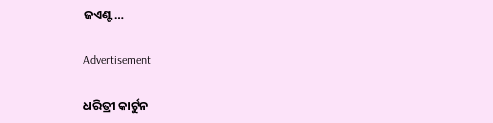ଜଏଣ୍ଟ…

Advertisement

ଧରିତ୍ରୀ କାର୍ଟୁନ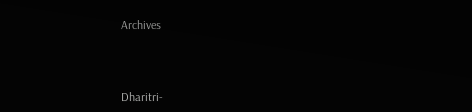Archives



Dharitri-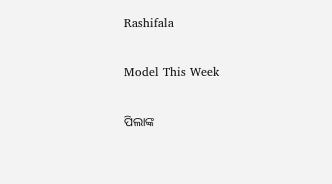Rashifala

Model This Week

ପିଲାଙ୍କ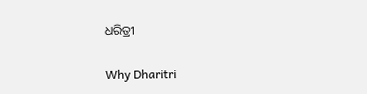ଧରିତ୍ରୀ

Why Dharitri